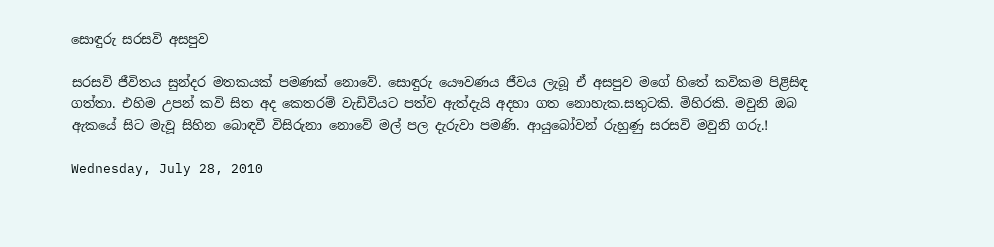සොඳුරු සරසවි අසපුව

සරසවි ජීවිතය සුන්දර මතකයක් පමණක් නොවේ. සොඳුරු යෞවණය ජීවය ලැබූ ඒ අසපුව මගේ හිතේ කවිකම පිළිසිඳ ගත්තා. එහිම උපන් කවි සිත අද කෙතරම් වැඩිවියට පත්ව ඇත්දැයි අදහා ගත නොහැක.සතුටකි. මිහිරකි. මවුනි ඔබ ඇකයේ සිට මැවූ සිහින බොඳවී විසිරුනා නොවේ මල් පල දැරුවා පමණි. ආයුබෝවන් රුහුණු සරසවි මවුනි ගරු.!

Wednesday, July 28, 2010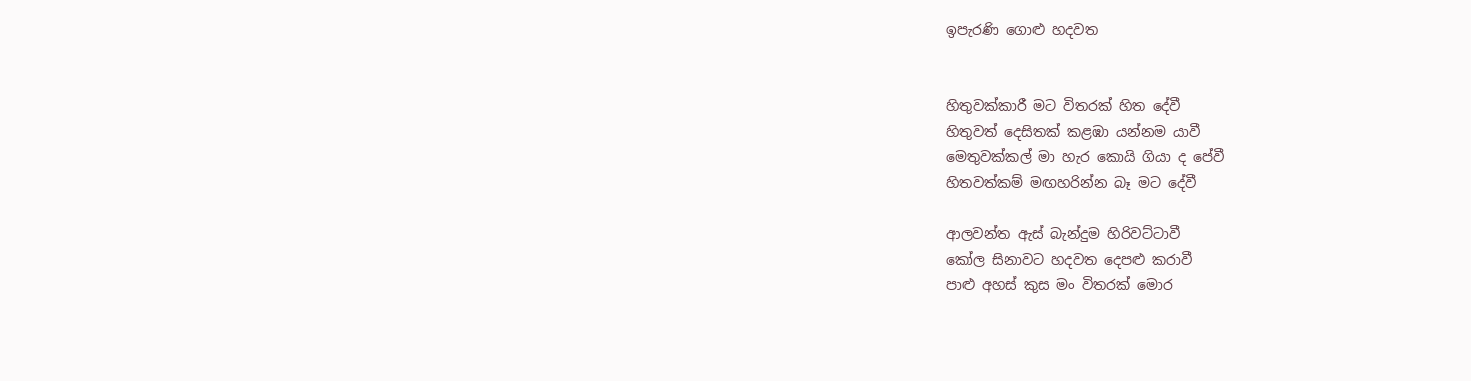ඉපැරණි ගොළු හදවත


හිතුවක්කාරී මට විතරක් හිත දේවී
හිතුවත් දෙසිතක් කළඹා යන්නම යාවී
මෙතුවක්කල් මා හැර කොයි ගියා ද පේවී
හිතවත්කම් මඟහරින්න බෑ මට දේවී

ආලවන්ත ඇස් බැන්දුම හිරිවට්ටාවී
කෝල සිනාවට හදවත දෙපළු කරාවී
පාළු අහස් කුස මං විතරක් මොර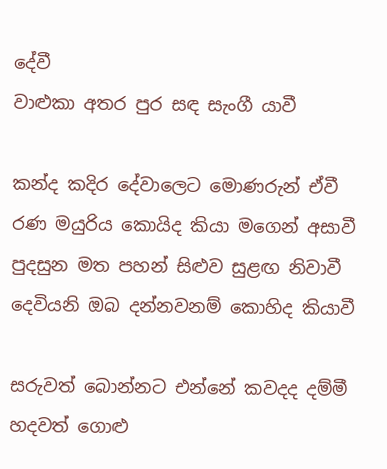දේවී
වාළුකා අතර පුර සඳ සැංගී යාවී

කන්ද කදිර දේවාලෙට මොණරුන් ඒවී
රණ මයුරිය කොයිද කියා මගෙන් අසාවී
පුදසුන මත පහන් සිළුව සුළඟ නිවාවී
දෙවියනි ඔබ දන්නවනම් කොහිද කියාවී

සරුවත් බොන්නට එන්නේ කවදද දම්මී
හදවත් ගොළු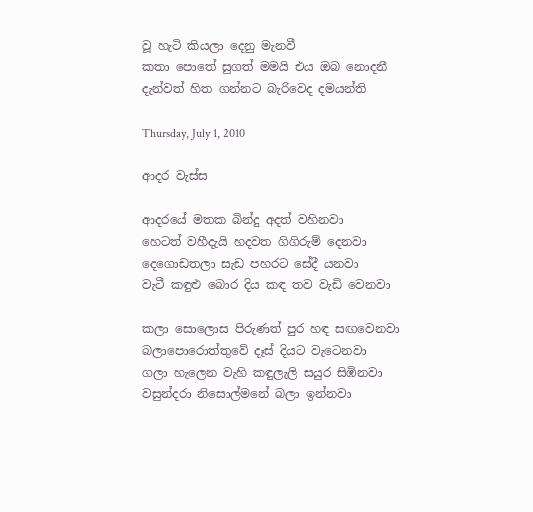වූ හැටි කියලා දෙනු මැනවී
කතා පොතේ සුගත් මමයි එය ඔබ නොදනී
දැන්වත් හිත ගන්නට බැරිවෙද දමයන්ති

Thursday, July 1, 2010

ආදර වැස්ස

ආදරයේ මතක බින්දු අදත් වහිනවා
හෙටත් වහීදැයි හදවත ගිගිරුම් දෙනවා
දෙගොඩතලා සැඩ පහරට සේදී යනවා
වැටී කඳුළු බොර දිය කඳ තව වැඩි ‍වෙනවා

කලා සොලොස පිරුණත් පුර හඳ සඟවෙනවා
බලාපොරොත්තුවේ දෑස් දියට වැටෙනවා
ගලා හැලෙන වැහි කඳුලැලි සයුර සිඹිනවා
වසුන්දරා නිසොල්මනේ බලා ඉන්නවා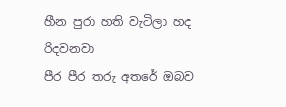හීන පුරා හති වැටිලා හද රිදවනවා
පීර පීර තරු අතරේ ඔබව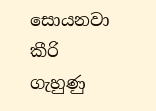සොයනවා
කීරි ගැහුණු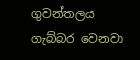ගුවන්තලය ගැබ්බර වෙනවා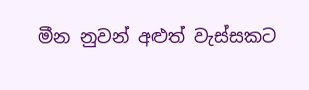මීන නුවන් අළුත් වැස්සකට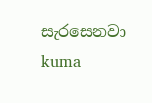සැරසෙනවා
kuma